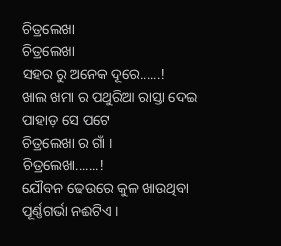ଚିତ୍ରଲେଖା
ଚିତ୍ରଲେଖା
ସହର ରୁ ଅନେକ ଦୂରେ......!
ଖାଲ ଖମା ର ପଥୁରିଆ ରାସ୍ତା ଦେଇ
ପାହାଡ଼ ସେ ପଟେ
ଚିତ୍ରଲେଖା ର ଗାଁ ।
ଚିତ୍ରଲେଖା.......!
ଯୌବନ ଢେଉରେ କୁଳ ଖାଉଥିବା
ପୂର୍ଣ୍ଣଗର୍ଭା ନଈଟିଏ ।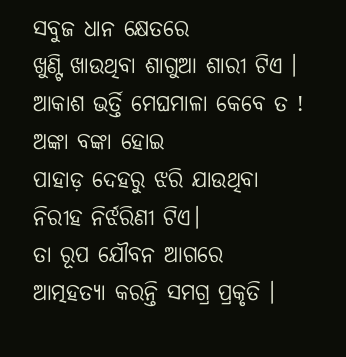ସବୁଜ ଧାନ କ୍ଷେତରେ
ଖୁଣ୍ଟି ଖାଉଥିବା ଶାଗୁଆ ଶାରୀ ଟିଏ ।
ଆକାଶ ଭର୍ତ୍ତି ମେଘମାଳା କେବେ ତ !
ଅଙ୍କା ବଙ୍କା ହୋଇ
ପାହାଡ଼ ଦେହରୁ ଝରି ଯାଉଥିବା
ନିରୀହ ନିର୍ଝରିଣୀ ଟିଏ।
ତା ରୂପ ଯୌବନ ଆଗରେ
ଆତ୍ମହତ୍ୟା କରନ୍ତି ସମଗ୍ର ପ୍ରକୃତି ।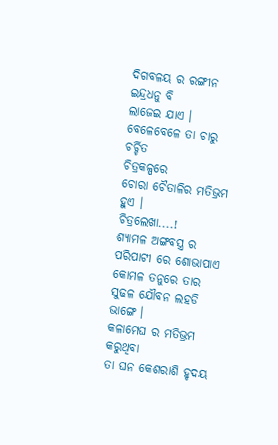ଦିଗବଳୟ ର ରଙ୍ଗୀନ ଇନ୍ଦ୍ରଧନୁ ବି
ଲାଜେଇ ଯାଏ ।
ବେଳେବେଳେ ତା ଚାରୁ ଚର୍ଚ୍ଚିତ
ଚିତ୍ରକଳ୍ପରେ
ଚୋରା ଚୈତାଳିର ମତିଭ୍ରମ ହୁଏ ।
ଚିତ୍ରଲେଖା....!
ଶ୍ୟାମଳ ଅଙ୍ଗବସ୍ତ୍ର ର
ପରିପାଟୀ ରେ ଶୋଭାପାଏ
କୋମଳ ତନୁରେ ତାର
ସୁଢଳ ଯୌବନ ଲହଡି ଭାଙ୍ଗେ ।
କଳାମେଘ ର ମତିଭ୍ରମ କରୁଥିବା
ତା ଘନ କେଶରାଶି ହୃଦୟ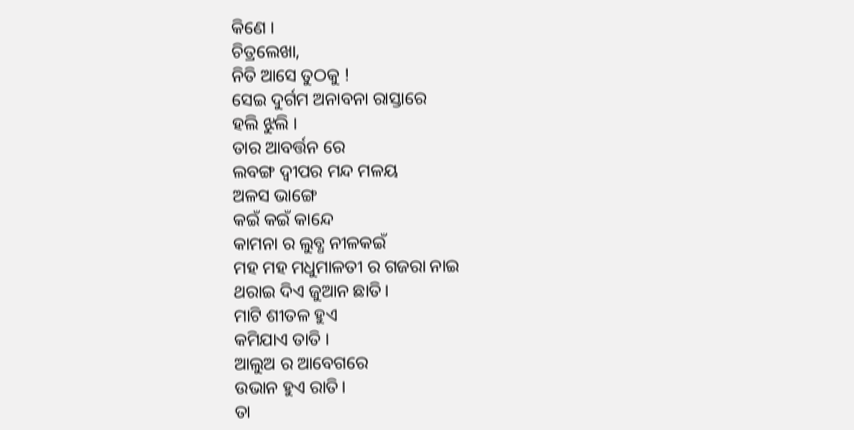କିଣେ ।
ଚିତ୍ରଲେଖା,
ନିତି ଆସେ ତୁଠକୁ !
ସେଇ ଦୁର୍ଗମ ଅନାବନା ରାସ୍ତାରେ
ହଲି ଝୁଲି ।
ତାର ଆବର୍ତ୍ତନ ରେ
ଲବଙ୍ଗ ଦ୍ବୀପର ମନ୍ଦ ମଳୟ
ଅଳସ ଭାଙ୍ଗେ
କଇଁ କଇଁ କାନ୍ଦେ
କାମନା ର ଲୁବ୍ଧ ନୀଳକଇଁ
ମହ ମହ ମଧୁମାଳତୀ ର ଗଜରା ନାଇ
ଥରାଇ ଦିଏ ଜୁଆନ ଛାତି।
ମାଟି ଶୀତଳ ହୁଏ
କମିଯାଏ ତାତି ।
ଆଲୁଅ ର ଆବେଗରେ
ଉଭାନ ହୁଏ ରାତି।
ତା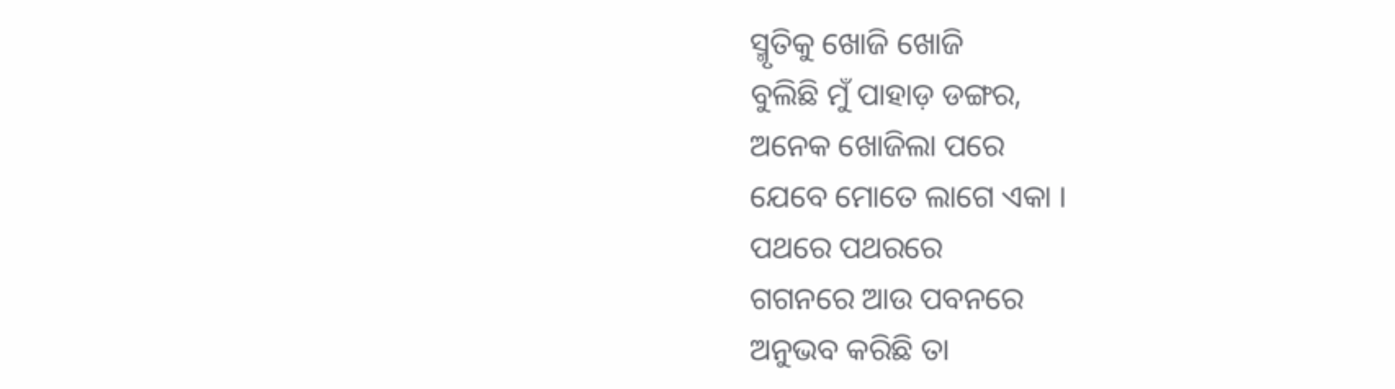ସ୍ମୃତିକୁ ଖୋଜି ଖୋଜି
ବୁଲିଛି ମୁଁ ପାହାଡ଼ ଡଙ୍ଗର,
ଅନେକ ଖୋଜିଲା ପରେ
ଯେବେ ମୋତେ ଲାଗେ ଏକା ।
ପଥରେ ପଥରରେ
ଗଗନରେ ଆଉ ପବନରେ
ଅନୁଭବ କରିଛି ତା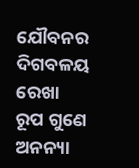ଯୌବନର ଦିଗବଳୟ ରେଖା
ରୂପ ଗୁଣେ ଅନନ୍ୟା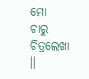ମୋ
ଚାରୁ ଚିତ୍ରଲେଖା ।।